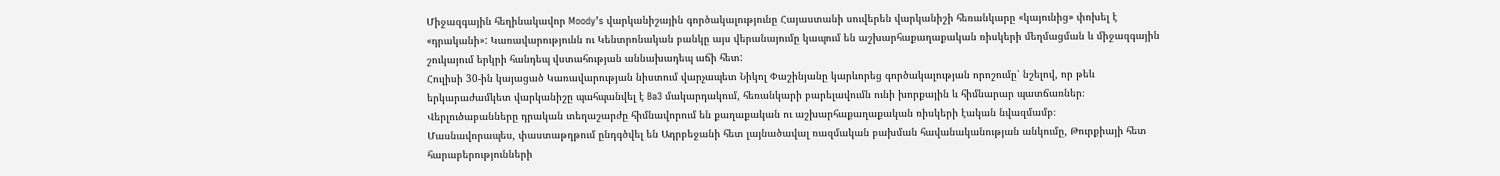Միջազգային հեղինակավոր Moody’s վարկանիշային գործակալությունը Հայաստանի սուվերեն վարկանիշի հեռանկարը «կայունից» փոխել է «դրականի»: Կառավարությունն ու Կենտրոնական բանկը այս վերանայումը կապում են աշխարհաքաղաքական ռիսկերի մեղմացման և միջազգային շուկայում երկրի հանդեպ վստահության աննախադեպ աճի հետ:
Հուլիսի 30-ին կայացած Կառավարության նիստում վարչապետ Նիկոլ Փաշինյանը կարևորեց գործակալության որոշումը՝ նշելով, որ թեև երկարաժամկետ վարկանիշը պահպանվել է Ba3 մակարդակում, հեռանկարի բարելավումն ունի խորքային և հիմնարար պատճառներ։ Վերլուծաբանները դրական տեղաշարժը հիմնավորում են քաղաքական ու աշխարհաքաղաքական ռիսկերի էական նվազմամբ։
Մասնավորապես, փաստաթղթում ընդգծվել են Ադրբեջանի հետ լայնածավալ ռազմական բախման հավանականության անկումը, Թուրքիայի հետ հարաբերությունների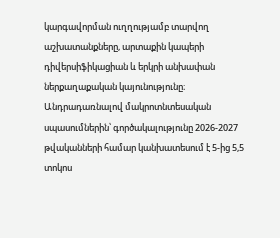կարգավորման ուղղությամբ տարվող աշխատանքները, արտաքին կապերի դիվերսիֆիկացիան և երկրի անխափան ներքաղաքական կայունությունը։
Անդրադառնալով մակրոտնտեսական սպասումներին՝ գործակալությունը 2026-2027 թվականների համար կանխատեսում է 5-ից 5,5 տոկոս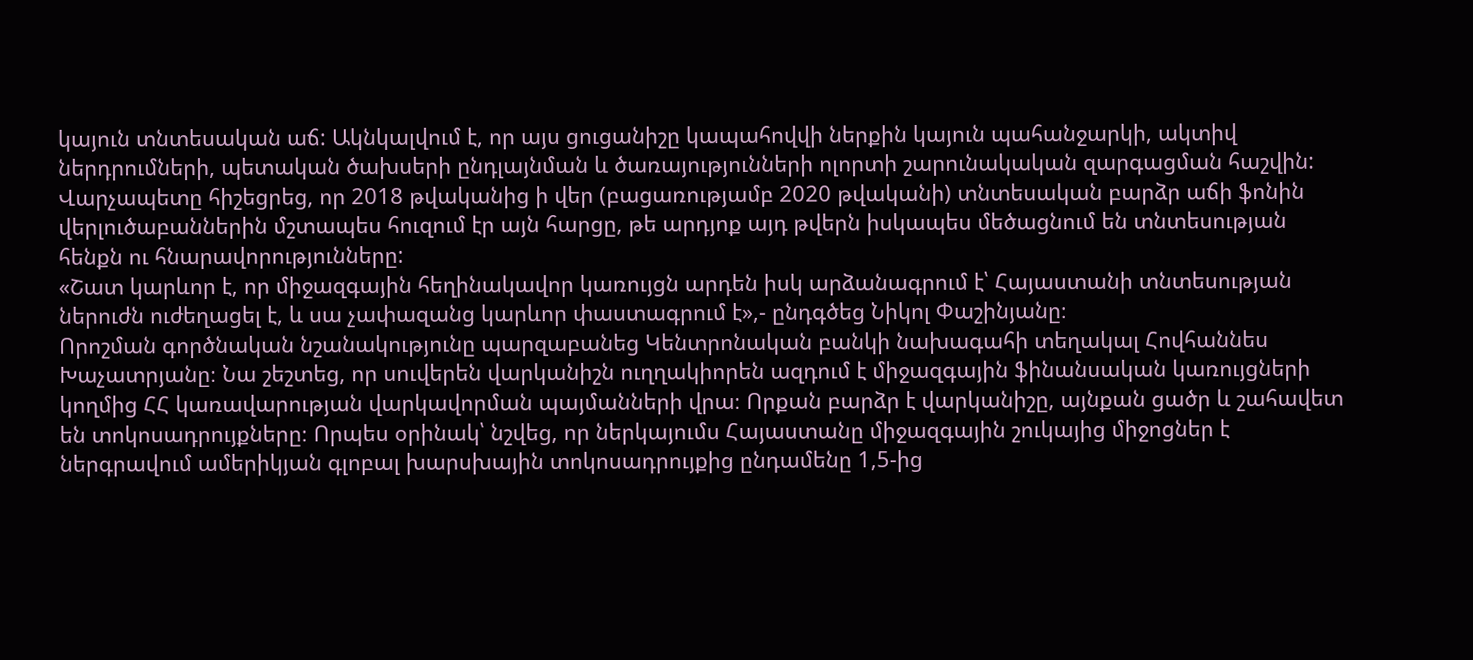կայուն տնտեսական աճ: Ակնկալվում է, որ այս ցուցանիշը կապահովվի ներքին կայուն պահանջարկի, ակտիվ ներդրումների, պետական ծախսերի ընդլայնման և ծառայությունների ոլորտի շարունակական զարգացման հաշվին:
Վարչապետը հիշեցրեց, որ 2018 թվականից ի վեր (բացառությամբ 2020 թվականի) տնտեսական բարձր աճի ֆոնին վերլուծաբաններին մշտապես հուզում էր այն հարցը, թե արդյոք այդ թվերն իսկապես մեծացնում են տնտեսության հենքն ու հնարավորությունները:
«Շատ կարևոր է, որ միջազգային հեղինակավոր կառույցն արդեն իսկ արձանագրում է՝ Հայաստանի տնտեսության ներուժն ուժեղացել է, և սա չափազանց կարևոր փաստագրում է»,- ընդգծեց Նիկոլ Փաշինյանը։
Որոշման գործնական նշանակությունը պարզաբանեց Կենտրոնական բանկի նախագահի տեղակալ Հովհաննես Խաչատրյանը։ Նա շեշտեց, որ սուվերեն վարկանիշն ուղղակիորեն ազդում է միջազգային ֆինանսական կառույցների կողմից ՀՀ կառավարության վարկավորման պայմանների վրա։ Որքան բարձր է վարկանիշը, այնքան ցածր և շահավետ են տոկոսադրույքները։ Որպես օրինակ՝ նշվեց, որ ներկայումս Հայաստանը միջազգային շուկայից միջոցներ է ներգրավում ամերիկյան գլոբալ խարսխային տոկոսադրույքից ընդամենը 1,5-ից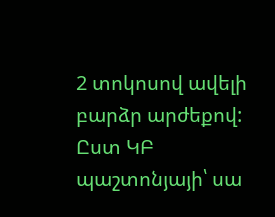2 տոկոսով ավելի բարձր արժեքով:
Ըստ ԿԲ պաշտոնյայի՝ սա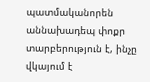պատմականորեն աննախադեպ փոքր տարբերություն է, ինչը վկայում է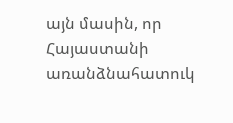այն մասին, որ Հայաստանի առանձնահատուկ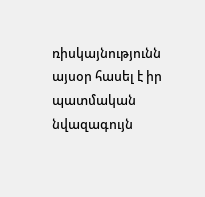ռիսկայնությունն այսօր հասել է իր պատմական նվազագույն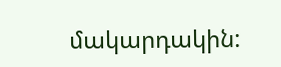մակարդակին: